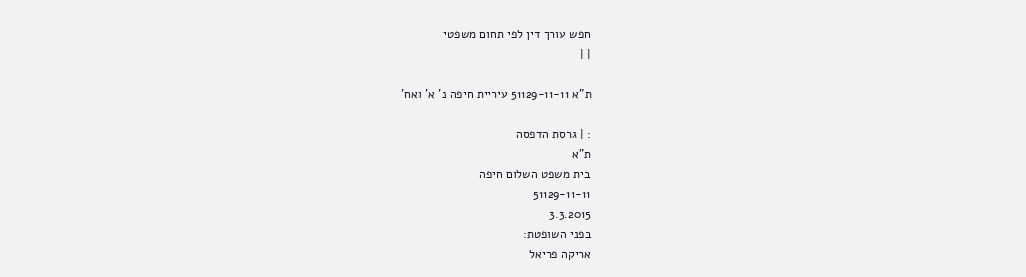חפש עורך דין לפי תחום משפטי
| |

ת"א 51129-11-11 עיריית חיפה נ' א' ואח'

: | גרסת הדפסה
ת"א
בית משפט השלום חיפה
51129-11-11
3.3.2015
בפני השופטת:
אריקה פריאל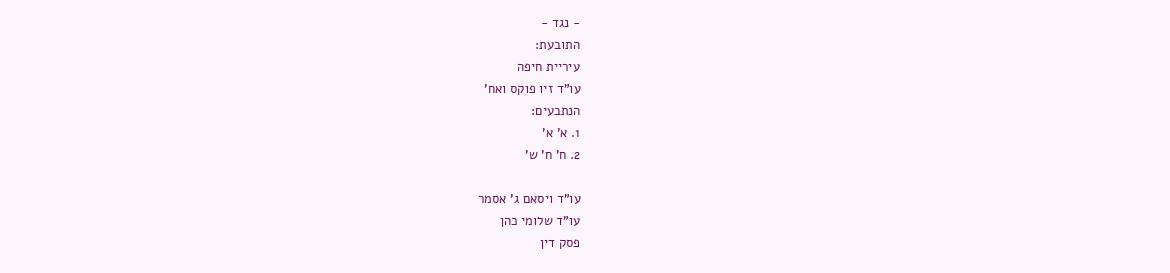- נגד -
התובעת:
עיריית חיפה
עו"ד זיו פוקס ואח'
הנתבעים:
1. א' א'
2. ח' ח' ש'

עו"ד ויסאם ג' אסמר
עו"ד שלומי כהן
פסק דין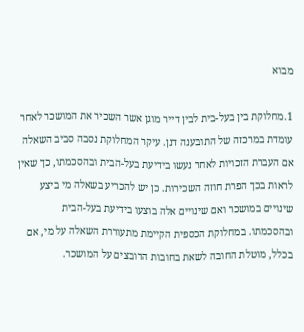מבוא

1.מחלוקת בין בעל-בית לבין דייר מוגן אשר השכיר את המושכר לאחר עומדת במרכזה של התובענה דנן. עיקר המחלוקת נסבה סביב השאלה אם העברת הזכויות לאחר נעשו בידיעת בעל-הבית ובהסכמתו, כך שאין לראות בכך הפרת חוזה השכירות. כן יש להכריע בשאלה מי ביצע שינויים במושכר ואם שינויים אלה בוצעו בידיעת בעל-הבית ובהסכמתו. במחלוקת הכספית הקיימת מתעוררת השאלה על מי, אם בכלל, מוטלת החובה לשאת בחובות הרובצים על המושכר.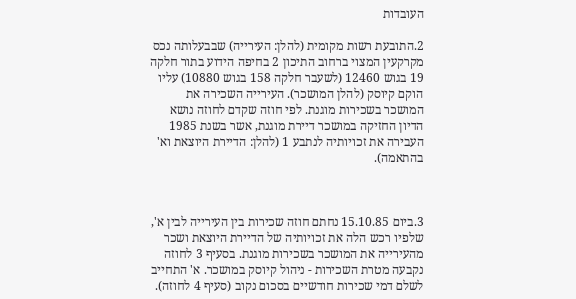העובדות

2.התובעת רשות מקומית (להלן: העירייה) שבבעלותה נכס מקרקעין המצוי ברחוב התיכון 2 בחיפה הידוע בתור חלקה 19 בגוש 12460 (לשעבר חלקה 158 בגוש 10880) עליו הוקם קיוסק (להלן המושכר). העירייה השכירה את המושכר בשכירות מוגנת. לפי חוזה שקדם לחוזה נושא הדיון החזיקה במושכר דיירת מוגנת, אשר בשנת 1985 העבירה את זכויותיה לנתבע 1 (להלן: הדיירת היוצאת וא' בהתאמה).



3.ביום 15.10.85 נחתם חוזה שכירות בין העירייה לבין א', שלפיו רכש הלה את זכויותיה של הדיירת היוצאת ושכר מהעירייה את המושכר בשכירות מוגנת. בסעיף 3 לחוזה נקבעה מטרת השכירות - ניהול קיוסק במושכר. א' התחייב לשלם דמי שכירות חודשיים בסכום נקוב (סעיף 4 לחוזה).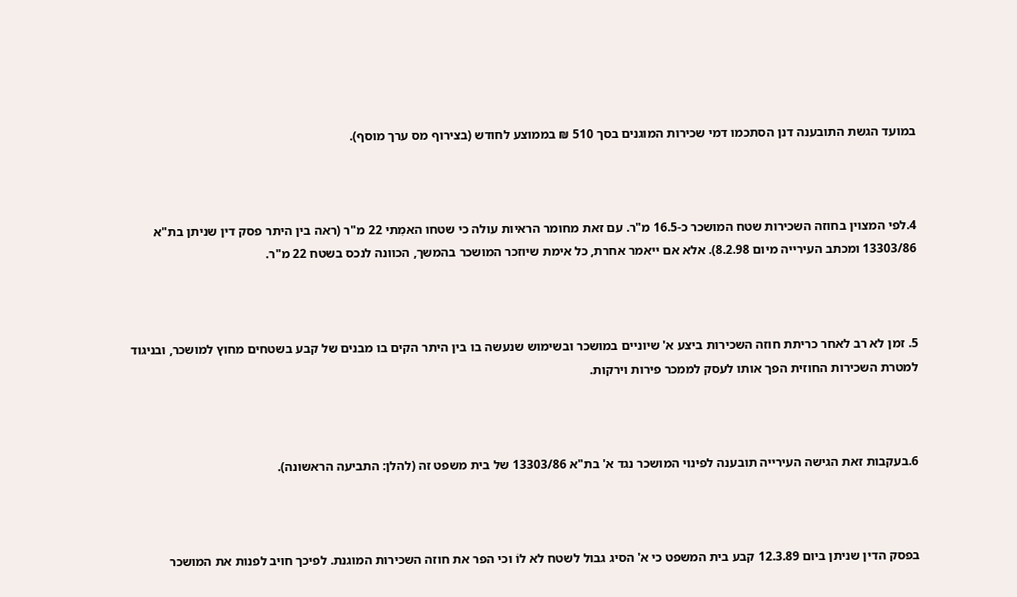במועד הגשת התובענה דנן הסתכמו דמי שכירות המוגנים בסך 510 ₪ בממוצע לחודש (בצירוף מס ערך מוסף).



4.לפי המצוין בחוזה השכירות שטח המושכר כ-16.5 מ"ר. עם זאת מחומר הראיות עולה כי שטחו האמִתי 22 מ"ר (ראה בין היתר פסק דין שניתן בת"א 13303/86 ומכתב העירייה מיום 8.2.98). אלא אם ייאמר אחרת, כל אימת שיוזכר המושכר בהמשך, הכוונה לנכס בשטח 22 מ"ר.



5. זמן לא רב לאחר כריתת חוזה השכירות ביצע א' שיוניים במושכר ובשימוש שנעשה בו בין היתר הקים בו מבנים של קבע בשטחים מחוץ למושכר, ובניגוד למטרת השכירות החוזית הפך אותו לעסק לממכר פירות וירקות.



6.בעקבות זאת הגישה העירייה תובענה לפינוי המושכר נגד א' בת"א 13303/86 של בית משפט זה (להלן: התביעה הראשונה).



בפסק הדין שניתן ביום 12.3.89 קבע בית המשפט כי א' הסיג גבול לשטח לא לוֹ וכי הפר את חוזה השכירות המוגנת. לפיכך חויב לפנות את המושכר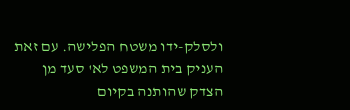ולסלק-ידו משטח הפלישה. עם זאת העניק בית המשפט לא' סעד מן הצדק שהותנה בקיום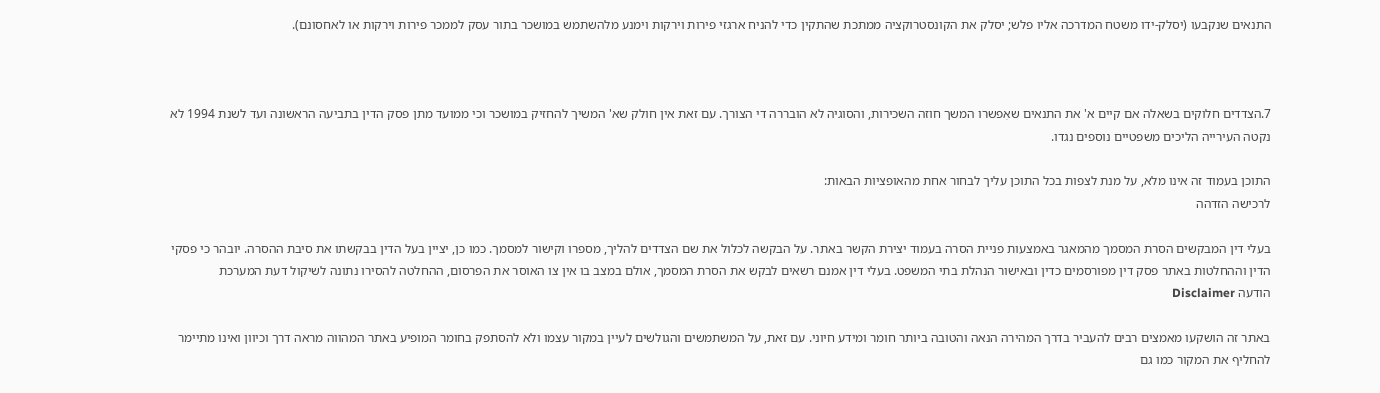התנאים שנקבעו (יסלק-ידו משטח המדרכה אליו פלש; יסלק את הקונסטרוקציה ממתכת שהתקין כדי להניח ארגזי פירות וירקות וימנע מלהשתמש במושכר בתור עסק לממכר פירות וירקות או לאחסונם).



7.הצדדים חלוקים בשאלה אם קיים א' את התנאים שאִפשרו המשך חוזה השכירות, והסוגיה לא הובררה די הצורך. עם זאת אין חולק שא' המשיך להחזיק במושכר וכי ממועד מתן פסק הדין בתביעה הראשונה ועד לשנת 1994 לא נקטה העירייה הליכים משפטיים נוספים נגדו.

התוכן בעמוד זה אינו מלא, על מנת לצפות בכל התוכן עליך לבחור אחת מהאופציות הבאות:
לרכישה הזדהה

בעלי דין המבקשים הסרת המסמך מהמאגר באמצעות פניית הסרה בעמוד יצירת הקשר באתר. על הבקשה לכלול את שם הצדדים להליך, מספרו וקישור למסמך. כמו כן, יציין בעל הדין בבקשתו את סיבת ההסרה. יובהר כי פסקי הדין וההחלטות באתר פסק דין מפורסמים כדין ובאישור הנהלת בתי המשפט. בעלי דין אמנם רשאים לבקש את הסרת המסמך, אולם במצב בו אין צו האוסר את הפרסום, ההחלטה להסירו נתונה לשיקול דעת המערכת
הודעה Disclaimer

באתר זה הושקעו מאמצים רבים להעביר בדרך המהירה הנאה והטובה ביותר חומר ומידע חיוני. עם זאת, על המשתמשים והגולשים לעיין במקור עצמו ולא להסתפק בחומר המופיע באתר המהווה מראה דרך וכיוון ואינו מתיימר להחליף את המקור כמו גם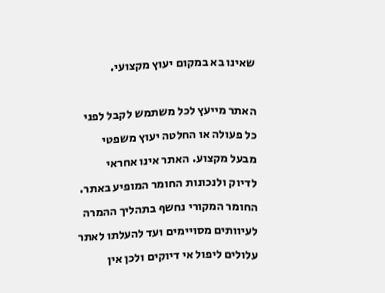שאינו בא במקום יעוץ מקצועי.

האתר מייעץ לכל משתמש לקבל לפני כל פעולה או החלטה יעוץ משפטי מבעל מקצוע. האתר אינו אחראי לדיוק ולנכונות החומר המופיע באתר. החומר המקורי נחשף בתהליך ההמרה לעיוותים מסויימים ועד להעלתו לאתר עלולים ליפול אי דיוקים ולכן אין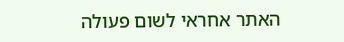האתר אחראי לשום פעולה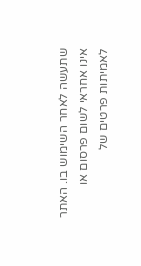שתעשה לאחר השימוש בו. האתר אינו אחראי לשום פרסום או לאמיתות פרטים של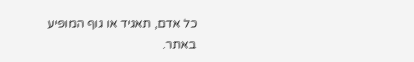כל אדם, תאגיד או גוף המופיע באתר.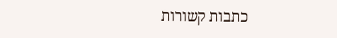כתבות קשורות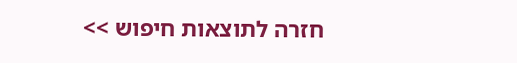חזרה לתוצאות חיפוש >>